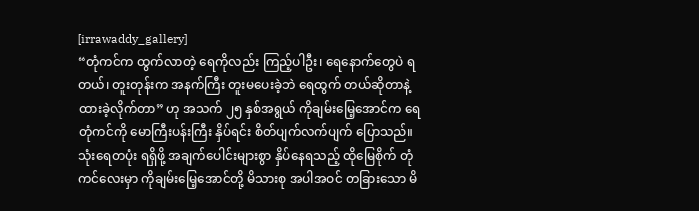[irrawaddy_gallery]
“တုံကင်က ထွက်လာတဲ့ ရေကိုလည်း ကြည့်ပါဦး၊ ရေနောက်တွေပဲ ရတယ်၊ တူးတုန်းက အနက်ကြီး တူးမပေးခဲ့ဘဲ ရေထွက် တယ်ဆိုတာနဲ့ ထားခဲ့လိုက်တာ” ဟု အသက် ၂၅ နှစ်အရွယ် ကိုချမ်းမြေ့အောင်က ရေတုံကင်ကို မောကြီးပန်းကြီး နှိပ်ရင်း စိတ်ပျက်လက်ပျက် ပြောသည်။
သုံးရေတပုံး ရရှိဖို့ အချက်ပေါင်းများစွာ နှိပ်နေရသည့် ထိုမြေစိုက် တုံကင်လေးမှာ ကိုချမ်းမြေ့အောင်တို့ မိသားစု အပါအဝင် တခြားသော မိ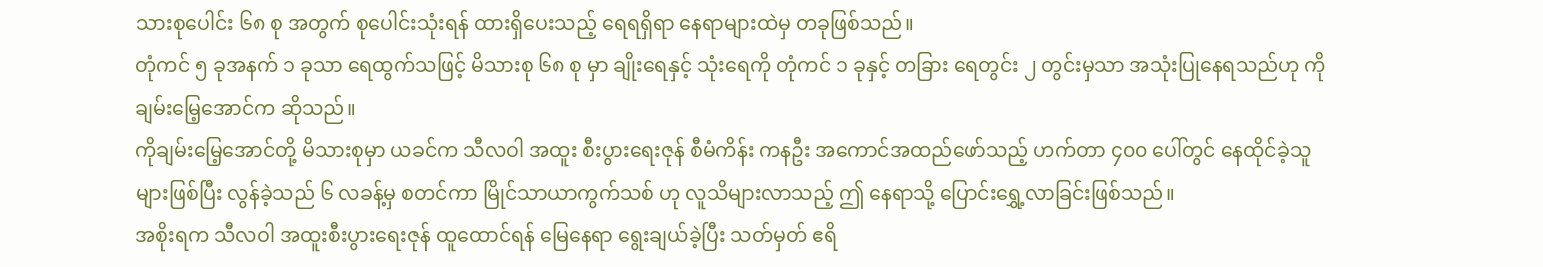သားစုပေါင်း ၆၈ စု အတွက် စုပေါင်းသုံးရန် ထားရှိပေးသည့် ရေရရှိရာ နေရာများထဲမှ တခုဖြစ်သည်။
တုံကင် ၅ ခုအနက် ၁ ခုသာ ရေထွက်သဖြင့် မိသားစု ၆၈ စု မှာ ချိုးရေနှင့် သုံးရေကို တုံကင် ၁ ခုနှင့် တခြား ရေတွင်း ၂ တွင်းမှသာ အသုံးပြုနေရသည်ဟု ကိုချမ်းမြေ့အောင်က ဆိုသည်။
ကိုချမ်းမြေ့အောင်တို့ မိသားစုမှာ ယခင်က သီလဝါ အထူး စီးပွားရေးဇုန် စီမံကိန်း ကနဦး အကောင်အထည်ဖော်သည့် ဟက်တာ ၄၀၀ ပေါ်တွင် နေထိုင်ခဲ့သူများဖြစ်ပြီး လွန်ခဲ့သည် ၆ လခန့်မှ စတင်ကာ မြိုင်သာယာကွက်သစ် ဟု လူသိများလာသည့် ဤ နေရာသို့ ပြောင်းရွှေ့လာခြင်းဖြစ်သည်။
အစိုးရက သီလဝါ အထူးစီးပွားရေးဇုန် ထူထောင်ရန် မြေနေရာ ရွေးချယ်ခဲ့ပြီး သတ်မှတ် ဧရိ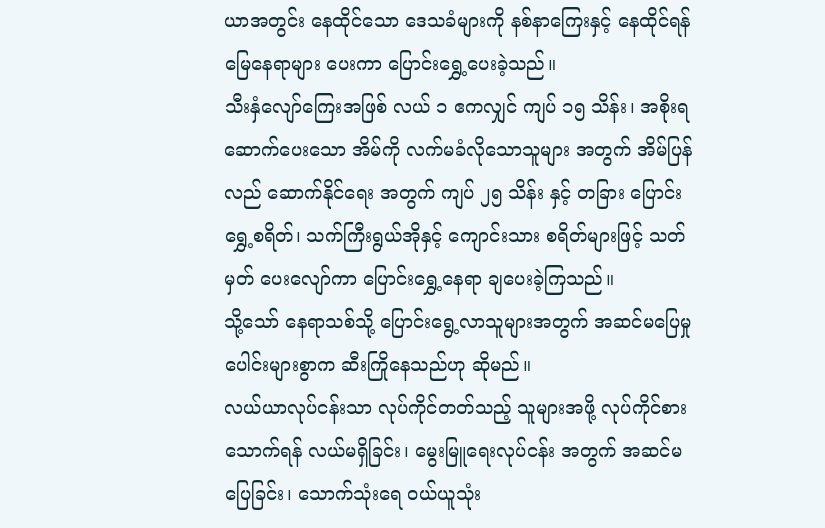ယာအတွင်း နေထိုင်သော ဒေသခံများကို နစ်နာကြေးနှင့် နေထိုင်ရန် မြေနေရာများ ပေးကာ ပြောင်းရွှေ့ပေးခဲ့သည်။
သီးနှံလျော်ကြေးအဖြစ် လယ် ၁ ဧကလျှင် ကျပ် ၁၅ သိန်း၊ အစိုးရ ဆောက်ပေးသော အိမ်ကို လက်မခံလိုသောသူများ အတွက် အိမ်ပြန်လည် ဆောက်နိုင်ရေး အတွက် ကျပ် ၂၅ သိန်း နှင့် တခြား ပြောင်းရွှေ့စရိတ်၊ သက်ကြီးရွယ်အိုနှင့် ကျောင်းသား စရိတ်များဖြင့် သတ်မှတ် ပေးလျော်ကာ ပြောင်းရွှေ့နေရာ ချပေးခဲ့ကြသည်။
သို့သော် နေရာသစ်သို့ ပြောင်းရွေ့လာသူများအတွက် အဆင်မပြေမှုပေါင်းများစွာက ဆီးကြိုနေသည်ဟု ဆိုမည်။
လယ်ယာလုပ်ငန်းသာ လုပ်ကိုင်တတ်သည့် သူများအဖို့ လုပ်ကိုင်စားသောက်ရန် လယ်မရှိခြင်း၊ မွေးမြူရေးလုပ်ငန်း အတွက် အဆင်မပြေခြင်း၊ သောက်သုံးရေ ဝယ်ယူသုံး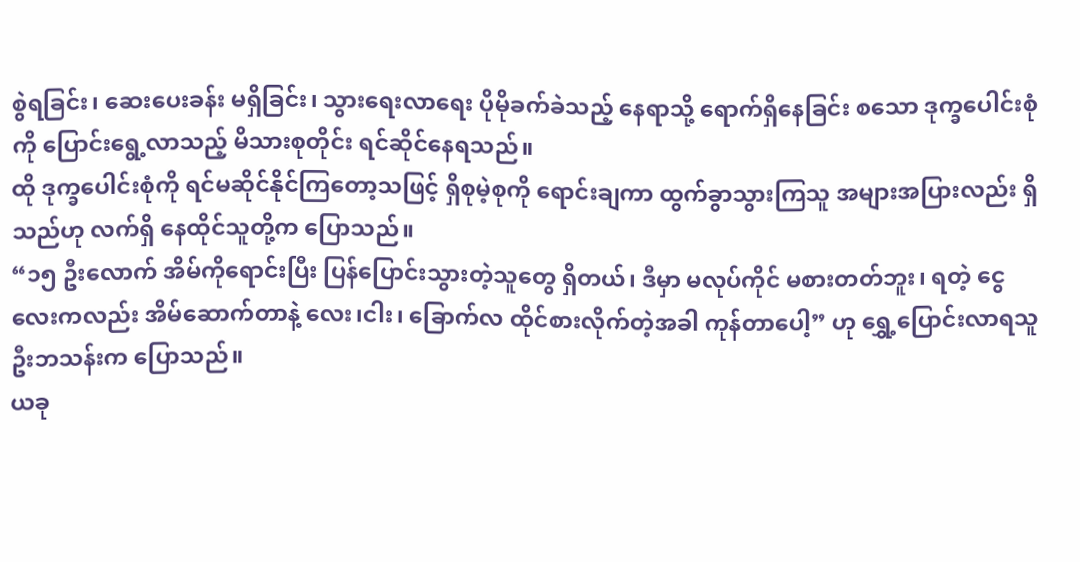စွဲရခြင်း၊ ဆေးပေးခန်း မရှိခြင်း၊ သွားရေးလာရေး ပိုမိုခက်ခဲသည့် နေရာသို့ ရောက်ရှိနေခြင်း စသော ဒုက္ခပေါင်းစုံကို ပြောင်းရွေ့လာသည့် မိသားစုတိုင်း ရင်ဆိုင်နေရသည်။
ထို ဒုက္ခပေါင်းစုံကို ရင်မဆိုင်နိုင်ကြတော့သဖြင့် ရှိစုမဲ့စုကို ရောင်းချကာ ထွက်ခွာသွားကြသူ အများအပြားလည်း ရှိသည်ဟု လက်ရှိ နေထိုင်သူတို့က ပြောသည်။
“၁၅ ဦးလောက် အိမ်ကိုရောင်းပြီး ပြန်ပြောင်းသွားတဲ့သူတွေ ရှိတယ်၊ ဒီမှာ မလုပ်ကိုင် မစားတတ်ဘူး၊ ရတဲ့ ငွေလေးကလည်း အိမ်ဆောက်တာနဲ့ လေး၊ငါး၊ ခြောက်လ ထိုင်စားလိုက်တဲ့အခါ ကုန်တာပေါ့” ဟု ရွှေ့ပြောင်းလာရသူ ဦးဘသန်းက ပြောသည်။
ယခု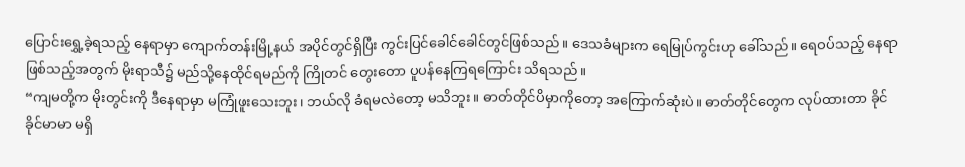ပြောင်းရွှေ့ခဲ့ရသည့် နေရာမှာ ကျောက်တန်းမြို့နယ် အပိုင်တွင်ရှိပြီး ကွင်းပြင်ခေါင်ခေါင်တွင်ဖြစ်သည်။ ဒေသခံများက ရေမြုပ်ကွင်းဟု ခေါ်သည်။ ရေဝပ်သည့် နေရာဖြစ်သည့်အတွက် မိုးရာသီ၌ မည်သို့နေထိုင်ရမည်ကို ကြိုတင် တွေးတော ပူပန်နေကြရကြောင်း သိရသည်။
“ကျမတို့က မိုးတွင်းကို ဒီနေရာမှာ မကြုံဖူးသေးဘူး၊ ဘယ်လို ခံရမလဲတော့ မသိဘူး။ ဓာတ်တိုင်ပိမှာကိုတော့ အကြောက်ဆုံးပဲ။ ဓာတ်တိုင်တွေက လုပ်ထားတာ ခိုင်ခိုင်မာမာ မရှိ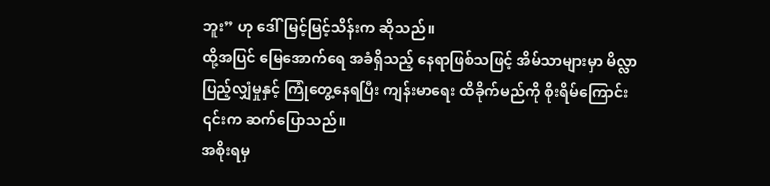ဘူး” ဟု ဒေါ်မြင့်မြင့်သိန်းက ဆိုသည်။
ထို့အပြင် မြေအောက်ရေ အခံရှိသည့် နေရာဖြစ်သဖြင့် အိမ်သာများမှာ မိလ္လာပြည့်လျှံမှုနှင့် ကြုံတွေ့နေရပြီး ကျန်းမာရေး ထိခိုက်မည်ကို စိုးရိမ်ကြောင်း ၎င်းက ဆက်ပြောသည်။
အစိုးရမှ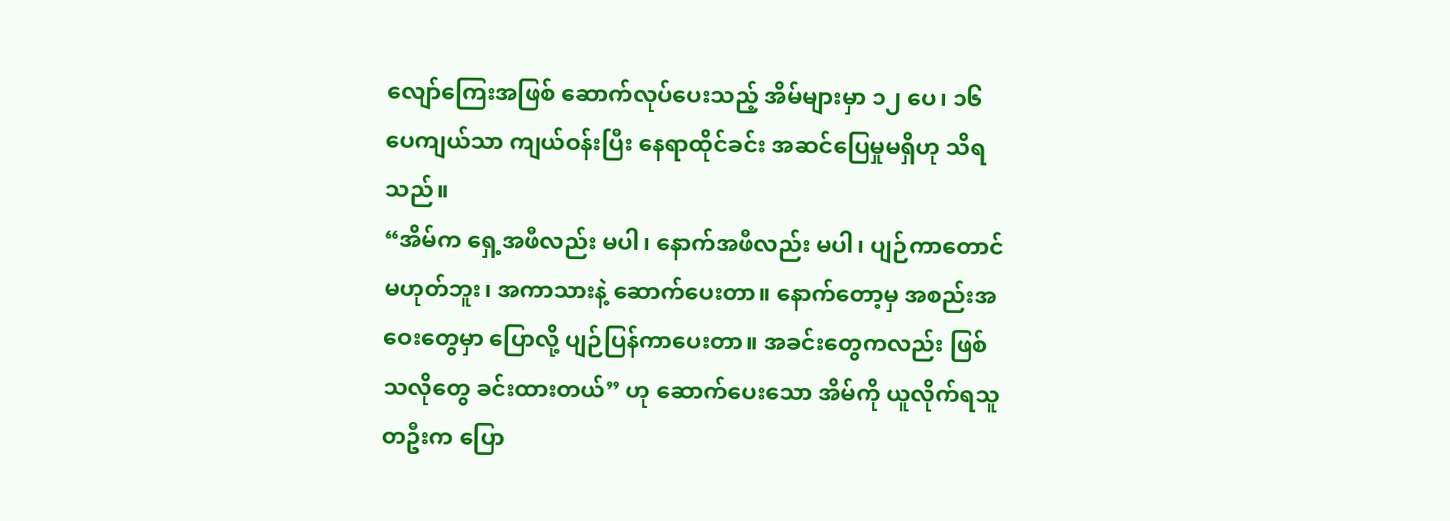လျော်ကြေးအဖြစ် ဆောက်လုပ်ပေးသည့် အိမ်များမှာ ၁၂ ပေ၊ ၁၆ ပေကျယ်သာ ကျယ်ဝန်းပြီး နေရာထိုင်ခင်း အဆင်ပြေမှုမရှိဟု သိရသည်။
“အိမ်က ရှေ့အဖီလည်း မပါ၊ နောက်အဖီလည်း မပါ၊ ပျဉ်ကာတောင် မဟုတ်ဘူး၊ အကာသားနဲ့ ဆောက်ပေးတာ။ နောက်တော့မှ အစည်းအဝေးတွေမှာ ပြောလို့ ပျဉ်ပြန်ကာပေးတာ။ အခင်းတွေကလည်း ဖြစ်သလိုတွေ ခင်းထားတယ်” ဟု ဆောက်ပေးသော အိမ်ကို ယူလိုက်ရသူတဦးက ပြော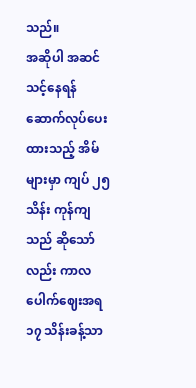သည်။
အဆိုပါ အဆင်သင့်နေရန် ဆောက်လုပ်ပေးထားသည့် အိမ်များမှာ ကျပ် ၂၅ သိန်း ကုန်ကျသည် ဆိုသော်လည်း ကာလ ပေါက်ဈေးအရ ၁၇ သိန်းခန့်သာ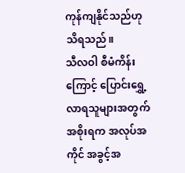ကုန်ကျနိုင်သည်ဟု သိရသည်။
သီလဝါ စီမံကိန်းကြောင့် ပြောင်းရွှေ့လာရသူများအတွက် အစိုးရက အလုပ်အကိုင် အခွင့်အ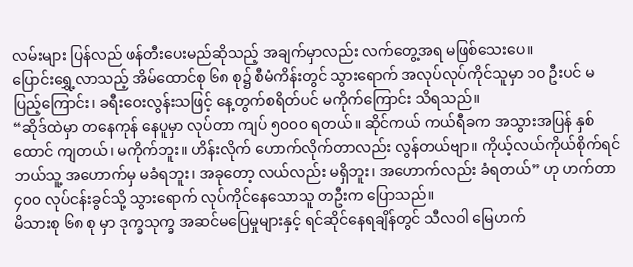လမ်းများ ပြန်လည် ဖန်တီးပေးမည်ဆိုသည့် အချက်မှာလည်း လက်တွေ့အရ မဖြစ်သေးပေ။
ပြောင်းရွှေ့လာသည့် အိမ်ထောင်စု ၆၈ စု၌ စီမံကိန်းတွင် သွားရောက် အလုပ်လုပ်ကိုင်သူမှာ ၁၀ ဦးပင် မပြည့်ကြောင်း၊ ခရီးဝေးလွန်းသဖြင့် နေ့တွက်စရိတ်ပင် မကိုက်ကြောင်း သိရသည်။
“ဆိုဒ်ထဲမှာ တနေကုန် နေပူမှာ လုပ်တာ ကျပ် ၅၀၀၀ ရတယ်။ ဆိုင်ကယ် ကယ်ရီခက အသွားအပြန် နှစ်ထောင် ကျတယ်၊ မကိုက်ဘူး။ ဟိန်းလိုက် ဟောက်လိုက်တာလည်း လွန်တယ်ဗျာ။ ကိုယ့်လယ်ကိုယ်စိုက်ရင် ဘယ်သူ့ အဟောက်မှ မခံရဘူး၊ အခုတော့ လယ်လည်း မရှိဘူး၊ အဟောက်လည်း ခံရတယ်” ဟု ဟက်တာ ၄၀၀ လုပ်ငန်းခွင်သို့ သွားရောက် လုပ်ကိုင်နေသောသူ တဦးက ပြောသည်။
မိသားစု ၆၈ စု မှာ ဒုက္ခသုက္ခ အဆင်မပြေမှုများနှင့် ရင်ဆိုင်နေရချိန်တွင် သီလဝါ မြေဟက်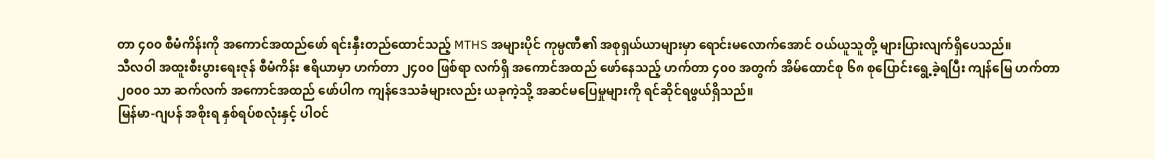တာ ၄၀၀ စီမံကိန်းကို အကောင်အထည်ဖော် ရင်းနှီးတည်ထောင်သည့် MTHS အများပိုင် ကုမ္ပဏီ၏ အစုရှယ်ယာများမှာ ရောင်းမလောက်အောင် ဝယ်ယူသူတို့ များပြားလျက်ရှိပေသည်။
သီလဝါ အထူးစီးပွားရေးဇုန် စီမံကိန်း ဧရိယာမှာ ဟက်တာ ၂၄၀၀ ဖြစ်ရာ လက်ရှိ အကောင်အထည် ဖော်နေသည့် ဟက်တာ ၄၀၀ အတွက် အိမ်ထောင်စု ၆၈ စုပြောင်းရွေ့ခဲ့ရပြီး ကျန်မြေ ဟက်တာ ၂၀၀၀ သာ ဆက်လက် အကောင်အထည် ဖော်ပါက ကျန်ဒေသခံများလည်း ယခုကဲ့သို့ အဆင်မပြေမှုများကို ရင်ဆိုင်ရဖွယ်ရှိသည်။
မြန်မာ-ဂျပန် အစိုးရ နှစ်ရပ်စလုံးနှင့် ပါဝင်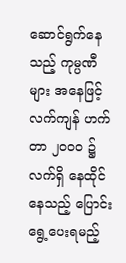ဆောင်ရွက်နေသည့် ကုမ္ပဏီများ အနေဖြင့် လက်ကျန် ဟက်တာ ၂၀၀၀ ၌ လက်ရှိ နေထိုင်နေသည့် ပြောင်းရွေ့ပေးရမည့်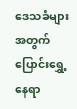ဒေသခံများအတွက် ပြောင်းရွှေ့နေရာ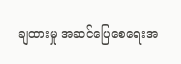ချထားမှု အဆင်ပြေစေရေးအ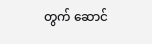တွက် ဆောင်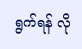ရွက်ရန် လို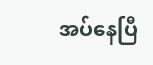အပ်နေပြီ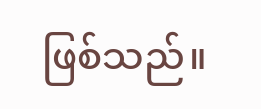ဖြစ်သည်။